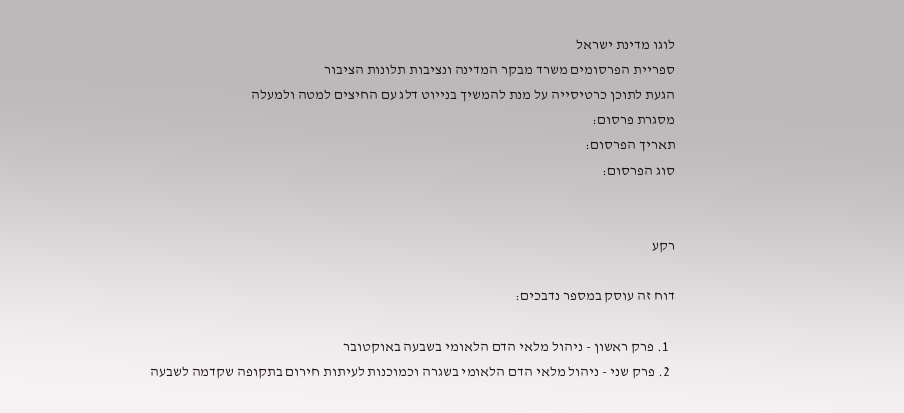לוגו מדינת ישראל
ספריית הפרסומים משרד מבקר המדינה ונציבות תלונות הציבור
הגעת לתוכן כרטיסייה על מנת להמשיך בנייוט דלג עם החיצים למטה ולמעלה
מסגרת פרסום:
תאריך הפרסום:
סוג הפרסום:


רקע

דוח זה עוסק במספר נדבכים:

  1. פרק ראשון - ניהול מלאי הדם הלאומי בשבעה באוקטובר
  2. פרק שני - ניהול מלאי הדם הלאומי בשגרה וכמוכנות לעיתות חירום בתקופה שקדמה לשבעה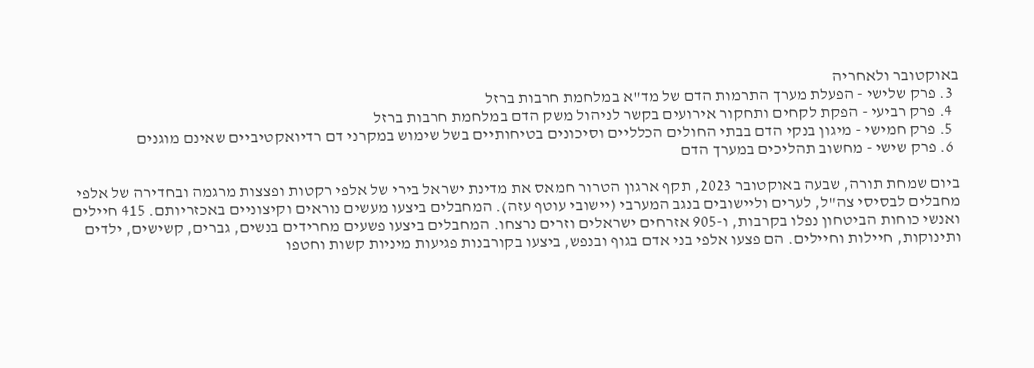באוקטובר ולאחריה
  3. פרק שלישי - הפעלת מערך התרמות הדם של מד"א במלחמת חרבות ברזל
  4. פרק רביעי - הפקת לקחים ותחקור אירועים בקשר לניהול משק הדם במלחמת חרבות ברזל
  5. פרק חמישי - מיגון בנקי הדם בבתי החולים הכלליים וסיכונים בטיחותיים בשל שימוש במקרני דם רדיואקטיביים שאינם מוגנים
  6. פרק שישי - מחשוב תהליכים במערך הדם

ביום שמחת תורה, שבעה באוקטובר 2023, תקף ארגון הטרור חמאס את מדינת ישראל בירי של אלפי רקטות ופצצות מרגמה ובחדירה של אלפי מחבלים לבסיסי צה"ל, לערים וליישובים בנגב המערבי (יישובי עוטף עזה). המחבלים ביצעו מעשים נוראים וקיצוניים באכזריותם. 415 חיילים ואנשי כוחות הביטחון נפלו בקרבות, ו-905 אזרחים ישראלים וזרים נרצחו. המחבלים ביצעו פשעים מחרידים בנשים, גברים, קשישים, ילדים ותינוקות, חיילות וחיילים. הם פצעו אלפי בני אדם בגוף ובנפש, ביצעו בקורבנות פגיעות מיניות קשות וחטפו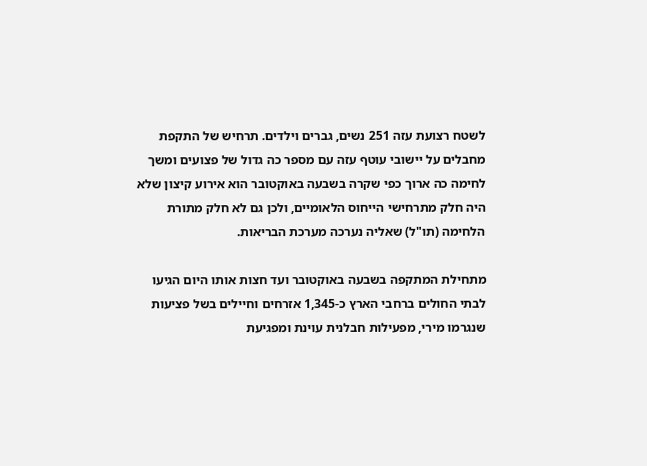לשטח רצועת עזה 251 נשים, גברים וילדים. תרחיש של התקפת מחבלים על יישובי עוטף עזה עם מספר כה גדול של פצועים ומשך לחימה כה ארוך כפי שקרה בשבעה באוקטובר הוא אירוע קיצון שלא היה חלק מתרחישי הייחוס הלאומיים, ולכן גם לא חלק מתורת הלחימה (תו"ל) שאליה נערכה מערכת הבריאות.

מתחילת המתקפה בשבעה באוקטובר ועד חצות אותו היום הגיעו לבתי החולים ברחבי הארץ כ-1,345 אזרחים וחיילים בשל פציעות שנגרמו מירי, מפעילות חבלנית עוינת ומפגיעת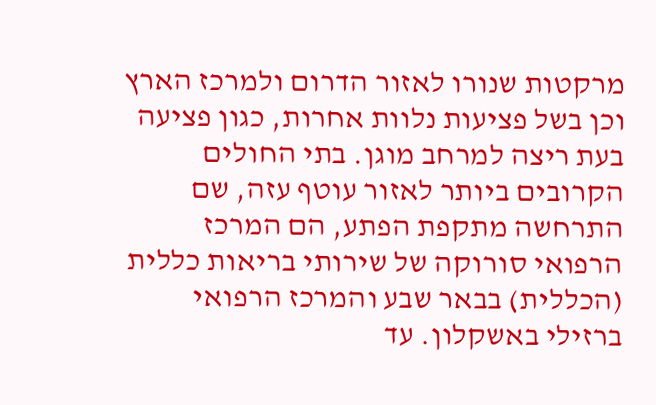מרקטות שנורו לאזור הדרום ולמרכז הארץ וכן בשל פציעות נלוות אחרות, כגון פציעה בעת ריצה למרחב מוגן. בתי החולים הקרובים ביותר לאזור עוטף עזה, שם התרחשה מתקפת הפתע, הם המרכז הרפואי סורוקה של שירותי בריאות כללית (הכללית) בבאר שבע והמרכז הרפואי ברזילי באשקלון. עד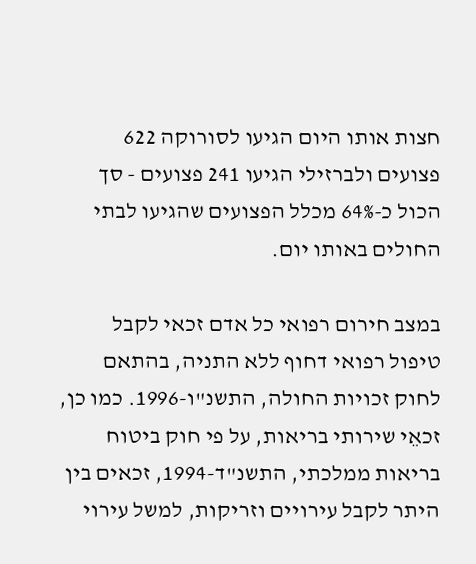חצות אותו היום הגיעו לסורוקה 622 פצועים ולברזילי הגיעו 241 פצועים - סך הכול כ-64% מכלל הפצועים שהגיעו לבתי החולים באותו יום.

במצב חירום רפואי כל אדם זכאי לקבל טיפול רפואי דחוף ללא התניה, בהתאם לחוק זכויות החולה, התשנ"ו-1996. כמו כן, זכאֵי שירותי בריאות, על פי חוק ביטוח בריאות ממלכתי, התשנ"ד-1994, זכאים בין היתר לקבל עירויים וזריקות, למשל עירוי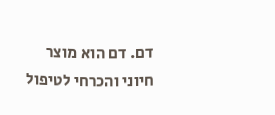דם. דם הוא מוצר חיוני והכרחי לטיפול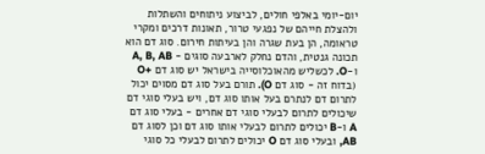יום-יומי באלפי חולים, לביצוע ניתוחים והשתלות ולהצלת חייהם של נפגעי טרור, תאונות דרכים ומקרי טראומה, הן בעת שגרה והן בעיתות חירום. סוג דם הוא תכונה גנטית, והדם נחלק לארבעה סוגים - A, B, AB ו-O. לכשליש מהאוכלוסייה בישראל יש סוג דם +O (בדוח זה - סוג דם O). תורם בעל סוג דם מסוים יכול לתרום דם לנתרם בעל אותו סוג דם, ויש בעלי סוגי דם שיכולים לתרום לבעלי סוגי דם אחרים - בעלי סוג דם A ו-B יכולים לתרום לבעלי אותו סוג דם וכן לסוג דם AB, ובעלי סוג דם O יכולים לתרום לבעלי כל סוגי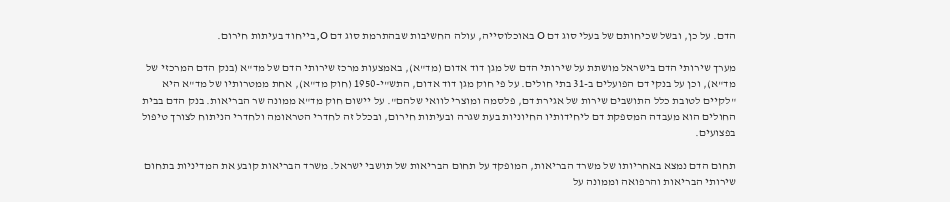הדם. על כן, ובשל שכיחותם של בעלי סוג דם O באוכלוסייה, עולה החשיבות שבהתרמת סוג דם O, בייחוד בעיתות חירום.

מערך שירותי הדם בישראל מושתת על שירותי הדם של מגן דוד אדום (מד"א), באמצעות מרכז שירותי הדם של מד"א (בנק הדם המרכזי של מד"א), וכן על בנקי דם הפועלים ב-31 בתי חולים. על פי חוק מגן דוד אדום, התש"י-1950 (חוק מד"א), אחת ממטרותיו של מד"א היא "לקיים לטובת כלל התושבים שירות של אגירת דם, פלסמה ומוצרי לוואי שלהם". על יישום חוק מד"א ממונה שר הבריאות. בנק הדם בבית החולים הוא מעבדה המספקת דם ליחידותיו החיוניות בעת שגרה ובעיתות חירום, ובכלל זה לחדרי הטראומה ולחדרי הניתוח לצורך טיפול בפצועים.

תחום הדם נמצא באחריותו של משרד הבריאות, המופקד על תחום הבריאות של תושבי ישראל. משרד הבריאות קובע את המדיניות בתחום שירותי הבריאות והרפואה וממונה על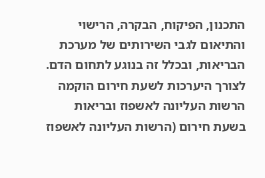התכנון, הפיקוח, הבקרה, הרישוי והתיאום לגבי השירותים של מערכת הבריאות, ובכלל זה בנוגע לתחום הדם. לצורך היערכות לשעת חירום הוקמה הרשות העליונה לאשפוז ובריאות בשעת חירום (הרשות העליונה לאשפוז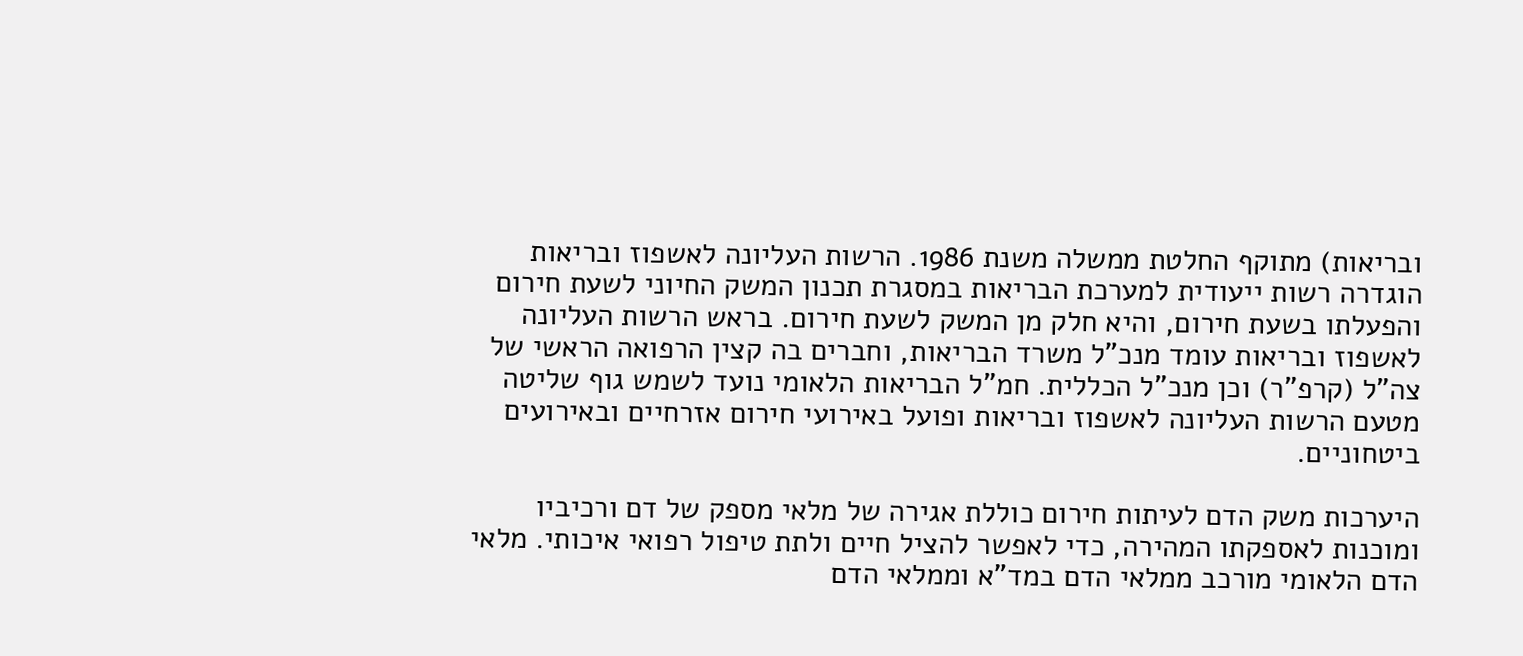ובריאות) מתוקף החלטת ממשלה משנת 1986. הרשות העליונה לאשפוז ובריאות הוגדרה רשות ייעודית למערכת הבריאות במסגרת תכנון המשק החיוני לשעת חירום והפעלתו בשעת חירום, והיא חלק מן המשק לשעת חירום. בראש הרשות העליונה לאשפוז ובריאות עומד מנכ"ל משרד הבריאות, וחברים בה קצין הרפואה הראשי של צה"ל (קרפ"ר) וכן מנכ"ל הכללית. חמ"ל הבריאות הלאומי נועד לשמש גוף שליטה מטעם הרשות העליונה לאשפוז ובריאות ופועל באירועי חירום אזרחיים ובאירועים ביטחוניים.

היערכות משק הדם לעיתות חירום כוללת אגירה של מלאי מספק של דם ורכיביו ומוכנות לאספקתו המהירה, כדי לאפשר להציל חיים ולתת טיפול רפואי איכותי. מלאי הדם הלאומי מורכב ממלאי הדם במד"א וממלאי הדם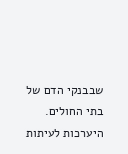שבבנקי הדם של בתי החולים. היערכות לעיתות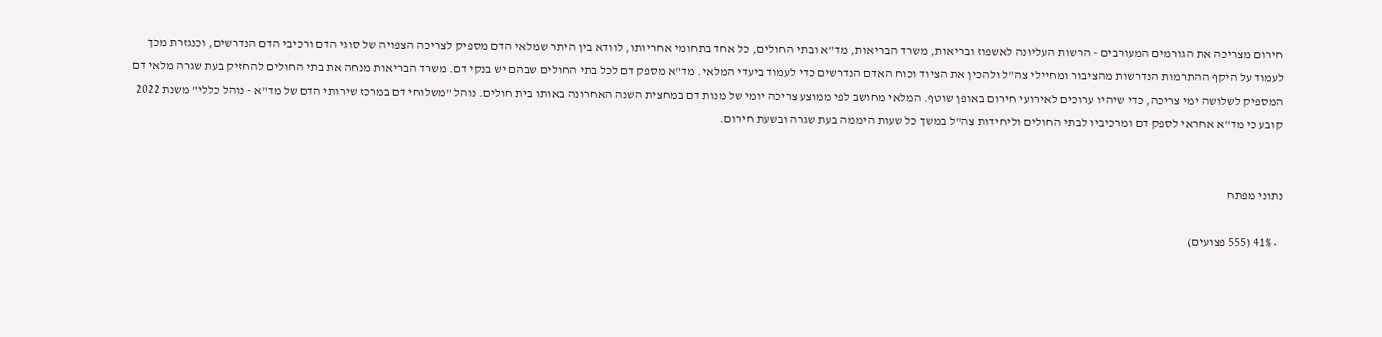חירום מצריכה את הגורמים המעורבים - הרשות העליונה לאשפוז ובריאות, משרד הבריאות, מד"א ובתי החולים, כל אחד בתחומי אחריותו, לוודא בין היתר שמלאי הדם מספיק לצריכה הצפויה של סוגי הדם ורכיבי הדם הנדרשים, וכנגזרת מכך לעמוד על היקף ההתרמות הנדרשות מהציבור ומחיילי צה"ל ולהכין את הציוד וכוח האדם הנדרשים כדי לעמוד ביעדי המלאי. מד"א מספק דם לכל בתי החולים שבהם יש בנקי דם. משרד הבריאות מנחה את בתי החולים להחזיק בעת שגרה מלאי דם המספיק לשלושה ימי צריכה, כדי שיהיו ערוכים לאירועי חירום באופן שוטף. המלאי מחושב לפי ממוצע צריכה יומי של מנות דם במחצית השנה האחרונה באותו בית חולים. נוהל "משלוחי דם במרכז שירותי הדם של מד"א - נוהל כללי" משנת 2022 קובע כי מד"א אחראי לספק דם ומרכיביו לבתי החולים וליחידות צה"ל במשך כל שעות היממה בעת שגרה ובשעת חירום.


נתוני מפתח

  • 41% (555 פצועים)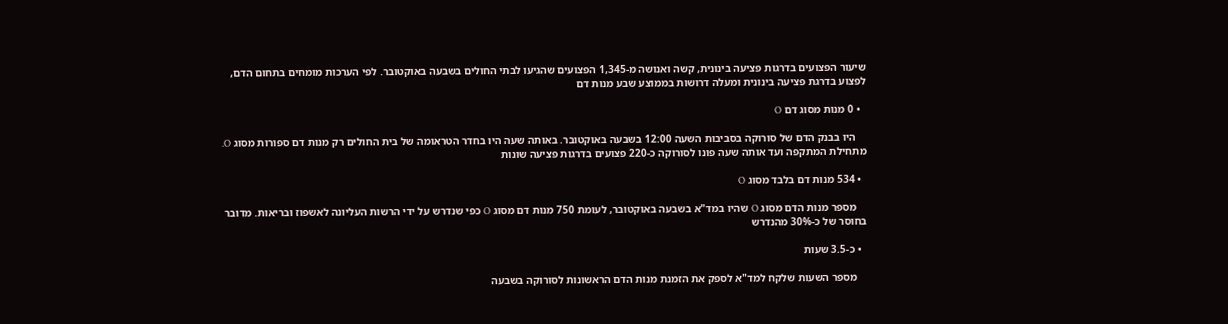שיעור הפצועים בדרגות פציעה בינונית, קשה ואנושה מ-1,345 הפצועים שהגיעו לבתי החולים בשבעה באוקטובר. לפי הערכות מומחים בתחום הדם, לפצוע בדרגת פציעה בינונית ומעלה דרושות בממוצע שבע מנות דם

  • 0 מנות מסוג דם O

    היו בבנק הדם של סורוקה בסביבות השעה 12:00 בשבעה באוקטובר. באותה שעה היו בחדר הטראומה של בית החולים רק מנות דם ספורות מסוג O. מתחילת המתקפה ועד אותה שעה פונו לסורוקה כ-220 פצועים בדרגות פציעה שונות

  • 534 מנות דם בלבד מסוג O

    מספר מנות הדם מסוג O שהיו במד"א בשבעה באוקטובר, לעומת 750 מנות דם מסוג O כפי שנדרש על ידי הרשות העליונה לאשפוז ובריאות. מדובר בחוסר של כ-30% מהנדרש

  • כ-3.5 שעות

    מספר השעות שלקח למד"א לספק את הזמנת מנות הדם הראשונות לסורוקה בשבעה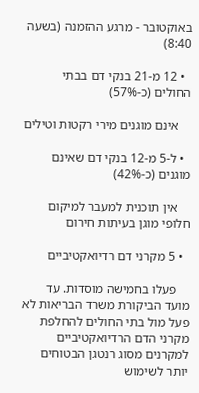באוקטובר - מרגע ההזמנה (בשעה 8:40)

  • 12 מ-21 בנקי דם בבתי החולים (כ-57%)

    אינם מוגנים מירי רקטות וטילים

  • ל-5 מ-12 בנקי דם שאינם מוגנים (כ-42%)

    אין תוכנית למעבר למיקום חלופי מוגן בעיתות חירום

  • 5 מקרני דם רדיואקטיביים

    פעלו בחמישה מוסדות. עד מועד הביקורת משרד הבריאות לא פעל מול בתי החולים להחלפת מקרני הדם הרדיואקטיביים למקרנים מסוג רנטגן הבטוחים יותר לשימוש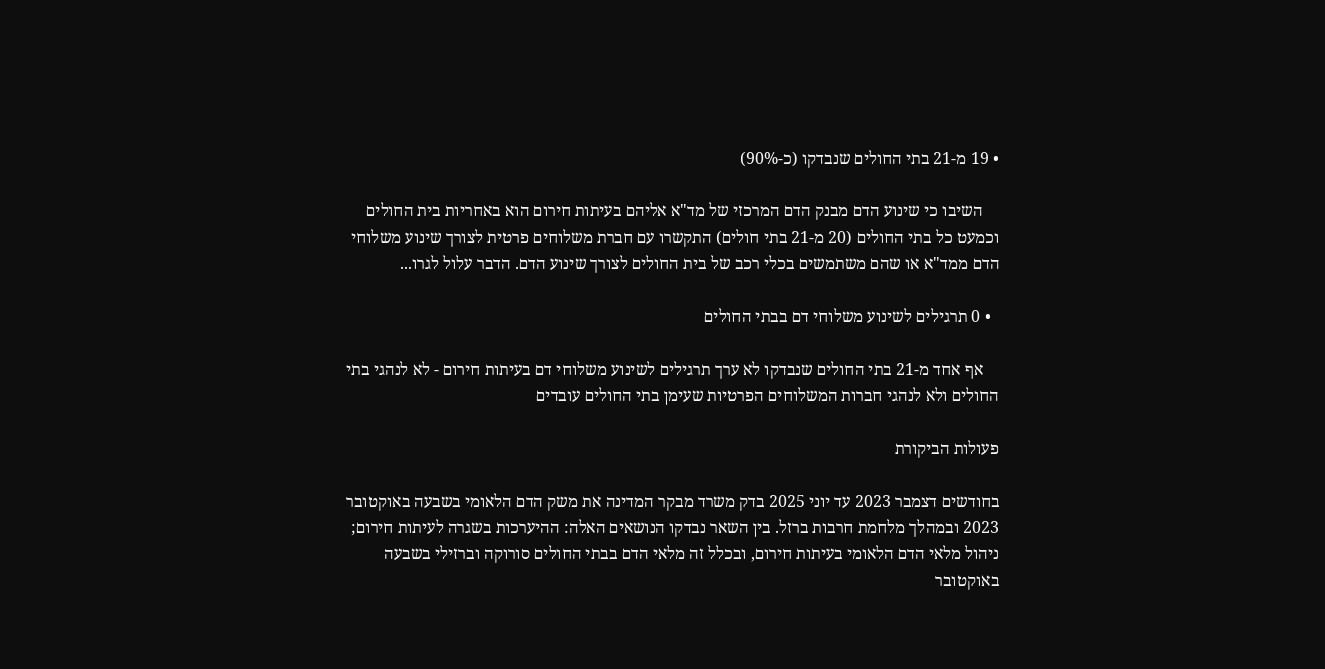• 19 מ-21 בתי החולים שנבדקו (כ-90%)

    השיבו כי שינוע הדם מבנק הדם המרכזי של מד"א אליהם בעיתות חירום הוא באחריות בית החולים וכמעט כל בתי החולים (20 מ-21 בתי חולים) התקשרו עם חברת משלוחים פרטית לצורך שינוע משלוחי הדם ממד"א או שהם משתמשים בכלי רכב של בית החולים לצורך שינוע הדם. הדבר עלול לגרו...

  • 0 תרגילים לשינוע משלוחי דם בבתי החולים

    אף אחד מ-21 בתי החולים שנבדקו לא ערך תרגילים לשינוע משלוחי דם בעיתות חירום - לא לנהגי בתי החולים ולא לנהגי חברות המשלוחים הפרטיות שעימן בתי החולים עובדים

פעולות הביקורת

בחודשים דצמבר 2023 עד יוני 2025 בדק משרד מבקר המדינה את משק הדם הלאומי בשבעה באוקטובר 2023 ובמהלך מלחמת חרבות ברזל. בין השאר נבדקו הנושאים האלה: ההיערכות בשגרה לעיתות חירום; ניהול מלאי הדם הלאומי בעיתות חירום, ובכלל זה מלאי הדם בבתי החולים סורוקה וברזילי בשבעה באוקטובר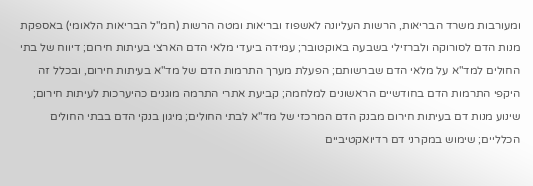ומעורבות משרד הבריאות, הרשות העליונה לאשפוז ובריאות ומטה הרשות (חמ"ל הבריאות הלאומי) באספקת מנות הדם לסורוקה ולברזילי בשבעה באוקטובר; עמידה ביעדי מלאי הדם הארצי בעיתות חירום; דיווח של בתי החולים למד"א על מלאי הדם שברשותם; הפעלת מערך התרמות הדם של מד"א בעיתות חירום, ובכלל זה היקפי התרמות הדם בחודשיים הראשונים למלחמה; קביעת אתרי התרמה מוגנים כהיערכות לעיתות חירום; שינוע מנות דם בעיתות חירום מבנק הדם המרכזי של מד"א לבתי החולים; מיגון בנקי הדם בבתי החולים הכלליים; שימוש במקרני דם רדיואקטיביים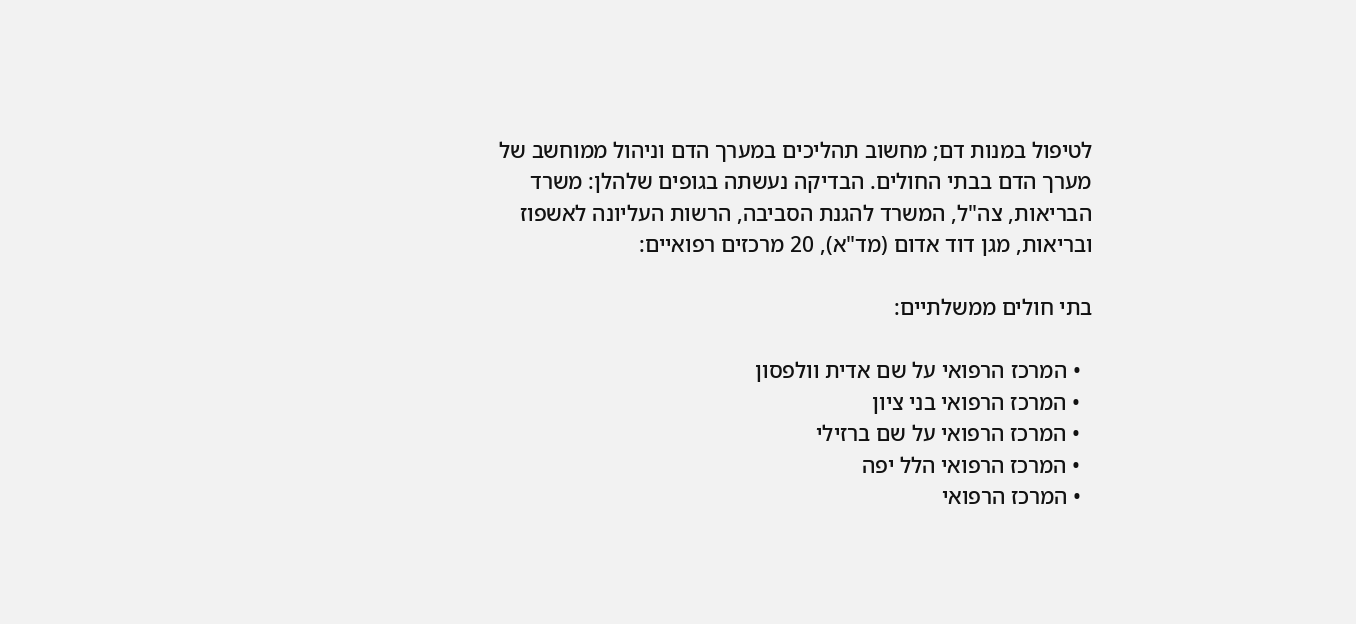לטיפול במנות דם; מחשוב תהליכים במערך הדם וניהול ממוחשב של מערך הדם בבתי החולים. הבדיקה נעשתה בגופים שלהלן: משרד הבריאות, צה"ל, המשרד להגנת הסביבה, הרשות העליונה לאשפוז ובריאות, מגן דוד אדום (מד"א), 20 מרכזים רפואיים:

בתי חולים ממשלתיים:

  • המרכז הרפואי על שם אדית וולפסון
  • המרכז הרפואי בני ציון
  • המרכז הרפואי על שם ברזילי
  • המרכז הרפואי הלל יפה
  • המרכז הרפואי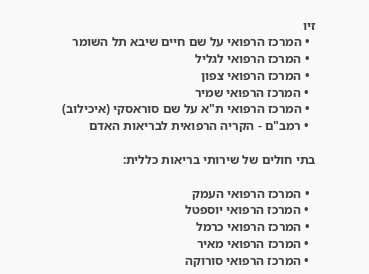זיו
  • המרכז הרפואי על שם חיים שיבא תל השומר
  • המרכז הרפואי לגליל
  • המרכז הרפואי צפון
  • המרכז הרפואי שמיר
  • המרכז הרפואי ת"א על שם סוראסקי (איכילוב)
  • רמב"ם - הקריה הרפואית לבריאות האדם

בתי חולים של שירותי בריאות כללית:

  • המרכז הרפואי העמק
  • המרכז הרפואי יוספטל
  • המרכז הרפואי כרמל
  • המרכז הרפואי מאיר
  • המרכז הרפואי סורוקה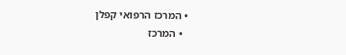• המרכז הרפואי קפלן
  • המרכז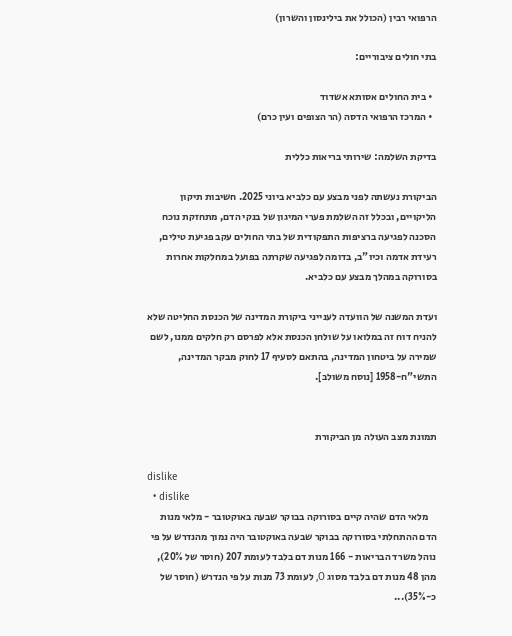הרפואי רבין (הכולל את בילינסון והשרון)

בתי חולים ציבוריים:

  • בית החולים אסותא אשדוד
  • המרכז הרפואי הדסה (הר הצופים ועין כרם)

בדיקת השלמה: שירותי בריאות כללית

הביקורת נעשתה לפני מבצע עם כלביא ביוני 2025. חשיבות תיקון הליקויים, ובכלל זה השלמת פערי המיגון של בנקי הדם, מתחזקת נוכח הסכנה לפגיעה ברציפות התפקודית של בתי החולים עקב פגיעת טילים, רעידת אדמה וכיו"ב, בדומה לפגיעה שקרתה בפועל במחלקות אחרות בסורוקה במהלך מבצע עם כלביא.

ועדת המשנה של הוועדה לענייני ביקורת המדינה של הכנסת החליטה שלא להניח דוח זה במלואו על שולחן הכנסת אלא לפרסם רק חלקים ממנו, לשם שמירה על ביטחון המדינה, בהתאם לסעיף 17 לחוק מבקר המדינה, התשי"ח-1958 [נוסח משולב].


תמונת מצב העולה מן הביקורת

dislike
  • dislike
    מלאי הדם שהיה קיים בסורוקה בבוקר שבעה באוקטובר - מלאי מנות הדם ההתחלתי בסורוקה בבוקר שבעה באוקטובר היה נמוך מהנדרש על פי נוהל משרד הבריאות - 166 מנות דם בלבד לעומת 207 (חוסר של 20%), מהן 48 מנות דם בלבד מסוג O, לעומת 73 מנות על פי הנדרש (חוסר של כ-35%)...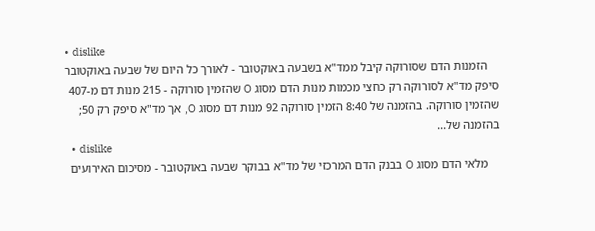• dislike
    הזמנות הדם שסורוקה קיבל ממד"א בשבעה באוקטובר - לאורך כל היום של שבעה באוקטובר סיפק מד"א לסורוקה רק כחצי מכמות מנות הדם מסוג O שהזמין סורוקה - 215 מנות דם מ-407 שהזמין סורוקה. בהזמנה של 8:40 הזמין סורוקה 92 מנות דם מסוג O, אך מד"א סיפק רק 50; בהזמנה של...
  • dislike
    מלאי הדם מסוג O בבנק הדם המרכזי של מד"א בבוקר שבעה באוקטובר - מסיכום האירועים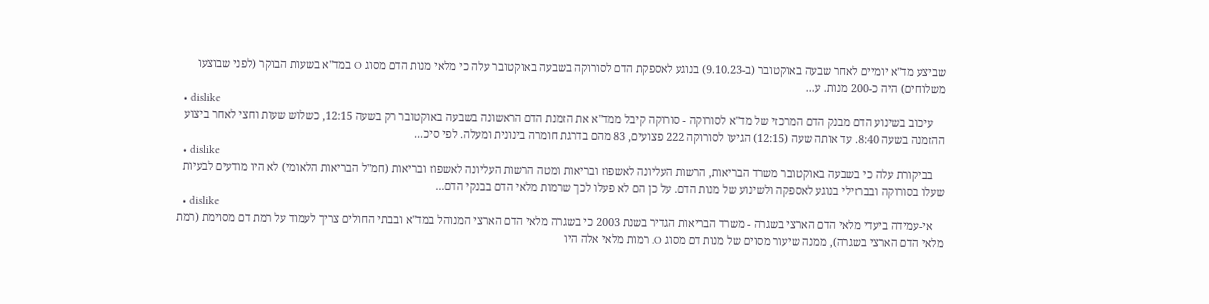שביצע מד"א יומיים לאחר שבעה באוקטובר (ב-9.10.23) בנוגע לאספקת הדם לסורוקה בשבעה באוקטובר עלה כי מלאי מנות הדם מסוג O במד"א בשעות הבוקר (לפני שבוצעו משלוחים) היה כ-200 מנות. ע...
  • dislike
    עיכוב בשינוע הדם מבנק הדם המרכזי של מד"א לסורוקה - סורוקה קיבל ממד"א את הזמנת הדם הראשונה בשבעה באוקטובר רק בשעה 12:15, כשלוש שעות וחצי לאחר ביצוע ההזמנה בשעה 8:40. עד אותה שעה (12:15) הגיעו לסורוקה 222 פצועים, 83 מהם בדרגת חומרה בינונית ומעלה. לפי סיכ...
  • dislike
    בביקורת עלה כי בשבעה באוקטובר משרד הבריאות, הרשות העליונה לאשפוז ובריאות ומטה הרשות העליונה לאשפוז ובריאות (חמ"ל הבריאות הלאומי) לא היו מודעים לבעיות שעלו בסורוקה ובברזילי בנוגע לאספקה ולשינוע של מנות הדם. על כן הם לא פעלו לכך שרמות מלאי הדם בבנקי הדם...
  • dislike
    אי-עמידה ביעדי מלאי הדם הארצי בשגרה - משרד הבריאות הגדיר בשנת 2003 כי בשגרה מלאי הדם הארצי המנוהל במד"א ובבתי החולים צריך לעמוד על רמת דם מסוימת (רמת מלאי הדם הארצי בשגרה), ממנה שיעור מסוים של מנות דם מסוג O. רמות מלאי אלה היו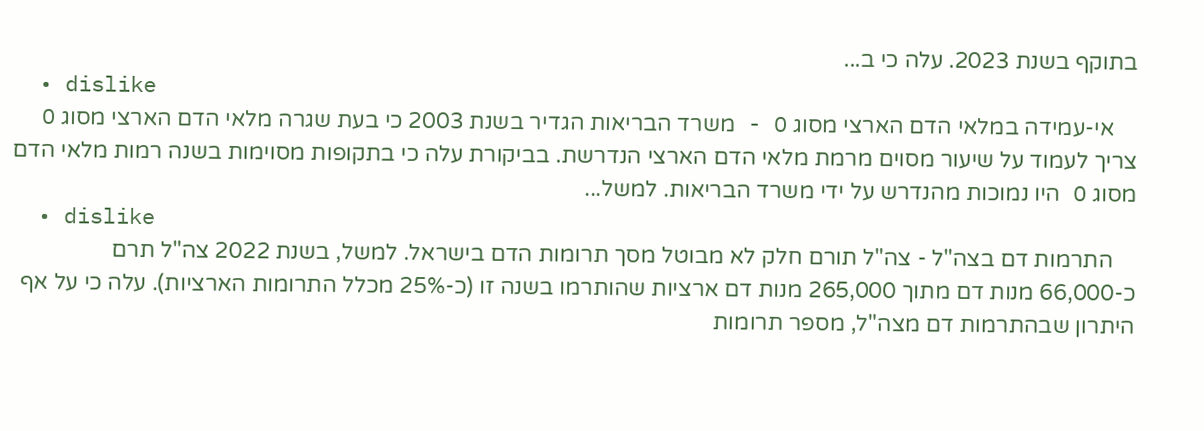בתוקף בשנת 2023. עלה כי ב...
  • dislike
    אי-עמידה במלאי הדם הארצי מסוג O - משרד הבריאות הגדיר בשנת 2003 כי בעת שגרה מלאי הדם הארצי מסוג O צריך לעמוד על שיעור מסוים מרמת מלאי הדם הארצי הנדרשת. בביקורת עלה כי בתקופות מסוימות בשנה רמות מלאי הדם מסוג O היו נמוכות מהנדרש על ידי משרד הבריאות. למשל...
  • dislike
    התרמות דם בצה"ל - צה"ל תורם חלק לא מבוטל מסך תרומות הדם בישראל. למשל, בשנת 2022 צה"ל תרם כ-66,000 מנות דם מתוך 265,000 מנות דם ארציות שהותרמו בשנה זו (כ-25% מכלל התרומות הארציות). עלה כי על אף היתרון שבהתרמות דם מצה"ל, מספר תרומות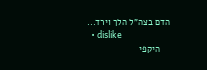הדם בצה"ל הלך וירד...
  • dislike
    היקפי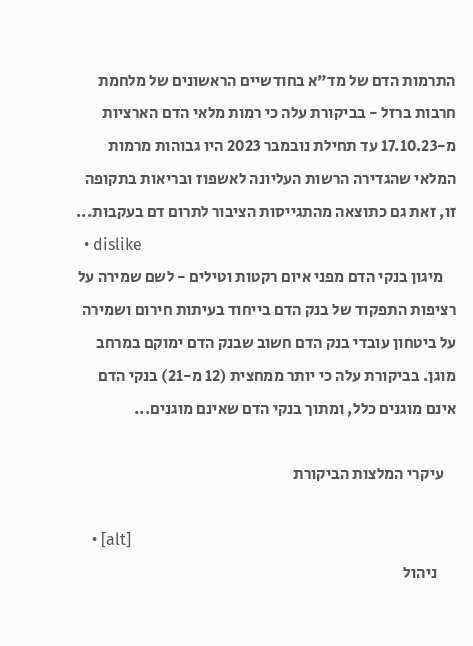התרמות הדם של מד"א בחודשיים הראשונים של מלחמת חרבות ברזל - בביקורת עלה כי רמות מלאי הדם הארציות מ-17.10.23 עד תחילת נובמבר 2023 היו גבוהות מרמות המלאי שהגדירה הרשות העליונה לאשפוז ובריאות בתקופה זו, זאת גם כתוצאה מהתגייסות הציבור לתרום דם בעקבות...
  • dislike
    מיגון בנקי הדם מפני איום רקטות וטילים - לשם שמירה על רציפות התפקוד של בנק הדם בייחוד בעיתות חירום ושמירה על ביטחון עובדי בנק הדם חשוב שבנק הדם ימוקם במרחב מוגן. בביקורת עלה כי יותר ממחצית (12 מ-21) בנקי הדם אינם מוגנים כלל, ומתוך בנקי הדם שאינם מוגנים...

    עיקרי המלצות הביקורת

    • [alt]
      ניהול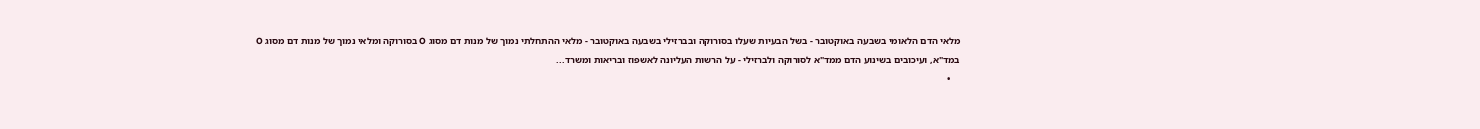מלאי הדם הלאומי בשבעה באוקטובר - בשל הבעיות שעלו בסורוקה ובברזילי בשבעה באוקטובר - מלאי ההתחלתי נמוך של מנות דם מסוג O בסורוקה ומלאי נמוך של מנות דם מסוג O במד"א, ועיכובים בשינוע הדם ממד"א לסורוקה ולברזילי - על הרשות העליונה לאשפוז ובריאות ומשרד...
    •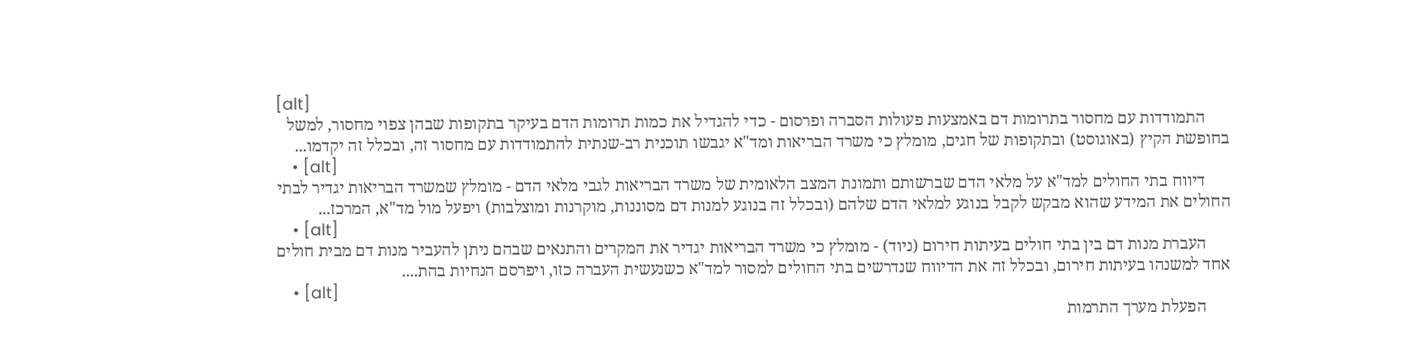[alt]
      התמודדות עם מחסור בתרומות דם באמצעות פעולות הסברה ופרסום - כדי להגדיל את כמות תרומות הדם בעיקר בתקופות שבהן צפוי מחסור, למשל בחופשת הקיץ (באוגוסט) ובתקופות של חגים, מומלץ כי משרד הבריאות ומד"א יגבשו תוכנית רב-שנתית להתמודדות עם מחסור זה, ובכלל זה יקדמו...
    • [alt]
      דיווח בתי החולים למד"א על מלאי הדם שברשותם ותמונת המצב הלאומית של משרד הבריאות לגבי מלאי הדם - מומלץ שמשרד הבריאות יגדיר לבתי החולים את המידע שהוא מבקש לקבל בנוגע למלאי הדם שלהם (ובכלל זה בנוגע למנות דם מסוננות, מוקרנות ומוצלבות) ויפעל מול מד"א, המרכז...
    • [alt]
      העברת מנות דם בין בתי חולים בעיתות חירום (ניוד) - מומלץ כי משרד הבריאות יגדיר את המקרים והתנאים שבהם ניתן להעביר מנות דם מבית חולים אחד למשנהו בעיתות חירום, ובכלל זה את הדיווח שנדרשים בתי החולים למסור למד"א כשנעשית העברה כזו, ויפרסם הנחיות בהת....
    • [alt]
      הפעלת מערך התרמות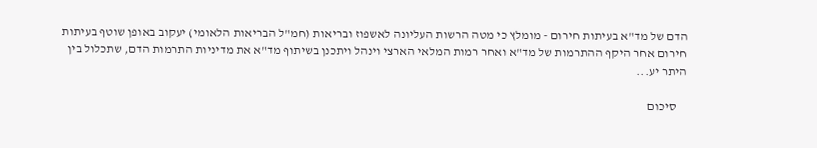הדם של מד"א בעיתות חירום - מומלץ כי מטה הרשות העליונה לאשפוז ובריאות (חמ"ל הבריאות הלאומי) יעקוב באופן שוטף בעיתות חירום אחר היקף ההתרמות של מד"א ואחר רמות המלאי הארצי וינהל ויתכנן בשיתוף מד"א את מדיניות התרמות הדם, שתכלול בין היתר יע...

    סיכום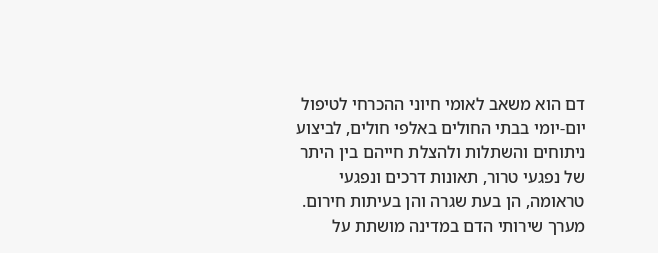דם הוא משאב לאומי חיוני ההכרחי לטיפול יום-יומי בבתי החולים באלפי חולים, לביצוע ניתוחים והשתלות ולהצלת חייהם בין היתר של נפגעי טרור, תאונות דרכים ונפגעי טראומה, הן בעת שגרה והן בעיתות חירום. מערך שירותי הדם במדינה מושתת על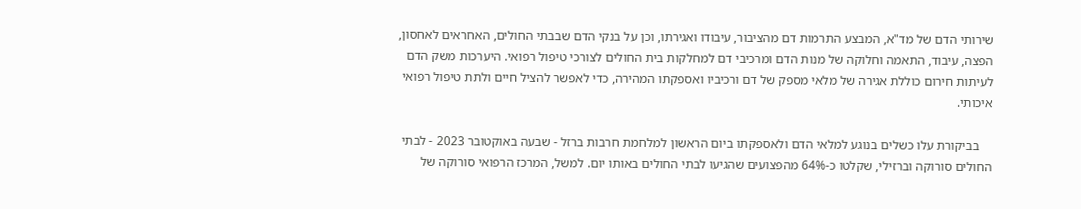שירותי הדם של מד"א, המבצע התרמות דם מהציבור, עיבודו ואגירתו, וכן על בנקי הדם שבבתי החולים, האחראים לאחסון, הפצה, עיבוד, התאמה וחלוקה של מנות הדם ומרכיבי דם למחלקות בית החולים לצורכי טיפול רפואי. היערכות משק הדם לעיתות חירום כוללת אגירה של מלאי מספק של דם ורכיביו ואספקתו המהירה, כדי לאפשר להציל חיים ולתת טיפול רפואי איכותי.

    בביקורת עלו כשלים בנוגע למלאי הדם ולאספקתו ביום הראשון למלחמת חרבות ברזל - שבעה באוקטובר 2023 - לבתי החולים סורוקה וברזילי, שקלטו כ-64% מהפצועים שהגיעו לבתי החולים באותו יום. למשל, המרכז הרפואי סורוקה של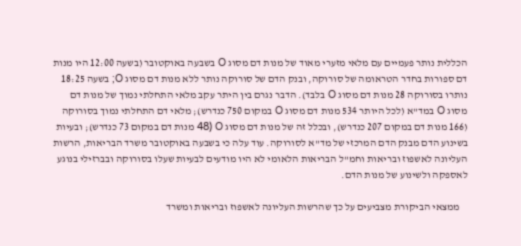הכללית נותר פעמיים עם מלאי מזערי מאוד של מנות דם מסוג O בשבעה באוקטובר (בשעה 12:00 היו מנות דם ספורות בחדר הטראומה של סורוקה, ובנק הדם של סורוקה נותר ללא מנות דם מסוג O; בשעה 18:25 נותרו בסורוקה 28 מנות דם מסוג O בלבד). הדבר נגרם בין היתר עקב מלאי התחלתי נמוך של מנות דם מסוג O במד"א (לכל היותר 534 מנות דם מסוג O במקום 750 כנדרש); מלאי דם התחלתי נמוך בסורוקה (166 מנות דם במקום 207 כנדרש), ובכלל זה של מנות דם מסוג O (48 מנות דם במקום 73 כנדרש); ובעיות בשינוע הדם מבנק הדם המרכזי של מד"א לסורוקה. עוד עלה כי בשבעה באוקטובר משרד הבריאות, הרשות העליונה לאשפוז ובריאות וחמ"ל הבריאות הלאומי לא היו מודעים לבעיות שעלו בסורוקה ובברזילי בנוגע לאספקה ולשינוע של מנות הדם.

    ממצאי הביקורת מצביעים על כך שהרשות העליונה לאשפוז ובריאות ומשרד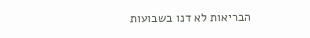הבריאות לא דנו בשבועות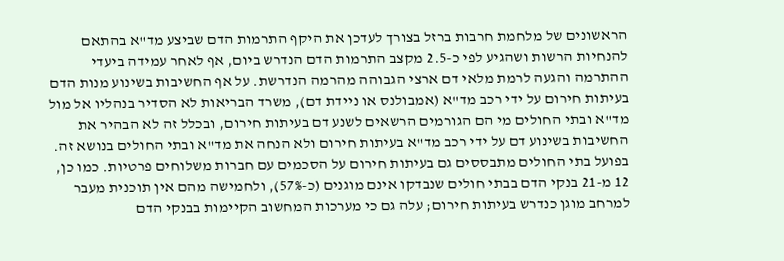הראשונים של מלחמת חרבות ברזל בצורך לעדכן את היקף התרמות הדם שביצע מד"א בהתאם להנחיות הרשות ושהגיע לפי כ-2.5 מקצב התרמות הדם הנדרש ביום, אף לאחר עמידה ביעדי ההתרמה והגעה לרמת מלאי דם ארצי הגבוהה מהרמה הנדרשת. על אף החשיבות בשינוע מנות הדם בעיתות חירום על ידי רכב מד"א (אמבולנס או ניידת דם), משרד הבריאות לא הסדיר בנהליו אל מול מד"א ובתי החולים מי הם הגורמים הרשאים לשנע דם בעיתות חירום, ובכלל זה לא הבהיר את החשיבות בשינוע דם על ידי רכב מד"א בעיתות חירום ולא הנחה את מד"א ובתי החולים בנושא זה. בפועל בתי החולים מתבססים גם בעיתות חירום על הסכמים עם חברות משלוחים פרטיות. כמו כן, 12 מ-21 בנקי הדם בבתי חולים שנבדקו אינם מוגנים (כ-57%), ולחמישה מהם אין תוכנית מעבר למרחב מוגן כנדרש בעיתות חירום; עלה גם כי מערכות המחשוב הקיימות בבנקי הדם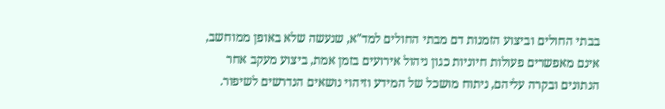בבתי החולים וביצוע הזמנות דם מבתי החולים למד"א, שנעשה שלא באופן ממוחשב, אינם מאפשרים פעולות חיוניות כגון ניהול אירועים בזמן אמת, ביצוע מעקב אחר הנתונים ובקרה עליהם, ניתוח מושכל של המידע וזיהוי נושאים הנדרשים לשיפור.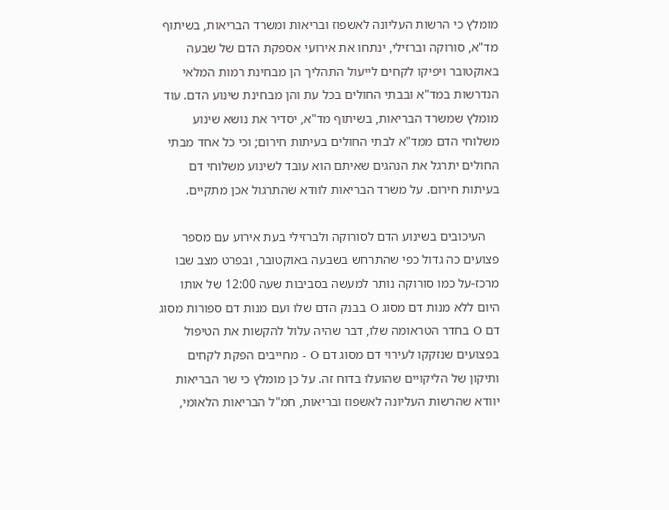מומלץ כי הרשות העליונה לאשפוז ובריאות ומשרד הבריאות, בשיתוף מד"א, סורוקה וברזילי, ינתחו את אירועי אספקת הדם של שבעה באוקטובר ויפיקו לקחים לייעול התהליך הן מבחינת רמות המלאי הנדרשות במד"א ובבתי החולים בכל עת והן מבחינת שינוע הדם. עוד מומלץ שמשרד הבריאות, בשיתוף מד"א, יסדיר את נושא שינוע משלוחי הדם ממד"א לבתי החולים בעיתות חירום; וכי כל אחד מבתי החולים יתרגל את הנהגים שאיתם הוא עובד לשינוע משלוחי דם בעיתות חירום. על משרד הבריאות לוודא שהתרגול אכן מתקיים.

    העיכובים בשינוע הדם לסורוקה ולברזילי בעת אירוע עם מספר פצועים כה גדול כפי שהתרחש בשבעה באוקטובר, ובפרט מצב שבו מרכז-על כמו סורוקה נותר למעשה בסביבות שעה 12:00 של אותו היום ללא מנות דם מסוג O בבנק הדם שלו ועם מנות דם ספורות מסוג דם O בחדר הטראומה שלו, דבר שהיה עלול להקשות את הטיפול בפצועים שנזקקו לעירוי דם מסוג דם O - מחייבים הפקת לקחים ותיקון של הליקויים שהועלו בדוח זה. על כן מומלץ כי שר הבריאות יוודא שהרשות העליונה לאשפוז ובריאות, חמ"ל הבריאות הלאומי,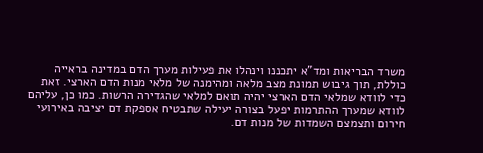משרד הבריאות ומד"א יתכננו וינהלו את פעילות מערך הדם במדינה בראייה כוללת, תוך גיבוש תמונת מצב מלאה ומהימנה של מלאי מנות הדם הארצי. זאת כדי לוודא שמלאי הדם הארצי יהיה תואם למלאי שהגדירה הרשות. כמו כן, עליהם לוודא שמערך ההתרמות יפעל בצורה יעילה שתבטיח אספקת דם יציבה באירועי חירום ותצמצם השמדות של מנות דם.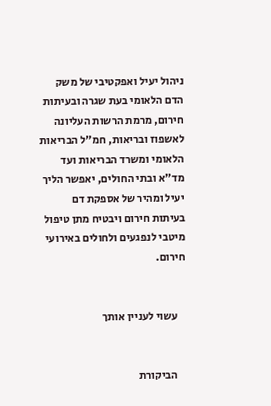ניהול יעיל ואפקטיבי של משק הדם הלאומי בעת שגרה ובעיתות חירום, מרמת הרשות העליונה לאשפוז ובריאות, חמ"ל הבריאות הלאומי ומשרד הבריאות ועד מד"א ובתי החולים, יאפשר הליך יעיל ומהיר של אספקת דם בעיתות חירום ויבטיח מתן טיפול מיטבי לנפגעים ולחולים באירועי חירום.


    עשוי לעניין אותך


    הביקורת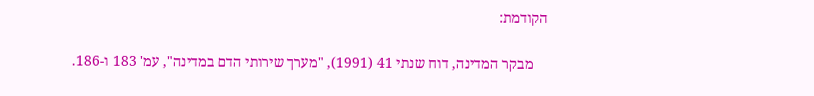הקודמת:

    מבקר המדינה, דוח שנתי 41 (1991), "מערך שירותי הדם במדינה", עמ' 183 ו-186.